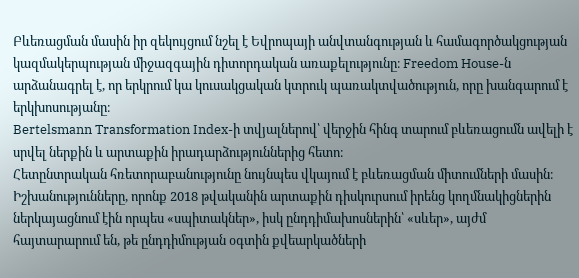Բևեռացման մասին իր զեկույցում նշել է Եվրոպայի անվտանգության և համագործակցության կազմակերպության միջազգային դիտորդական առաքելությունը։ Freedom House-ն արձանագրել է, որ երկրում կա կուսակցական կտրուկ պառակտվածություն, որը խանգարում է երկխոսությանը։
Bertelsmann Transformation Index-ի տվյալներով՝ վերջին հինգ տարում բևեռացումն ավելի է սրվել ներքին և արտաքին իրադարձություններից հետո։
Հետընտրական հռետորաբանությունը նույնպես վկայում է բևեռացման միտումների մասին։
Իշխանությունները, որոնք 2018 թվականին արտաքին դիսկուրսում իրենց կողմնակիցներին ներկայացնում էին որպես «սպիտակներ», իսկ ընդդիմախոսներին՝ «սևեր», այժմ հայտարարում են, թե ընդդիմության օգտին քվեարկածների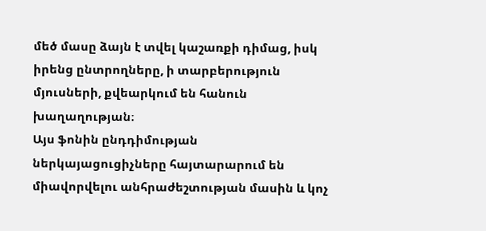մեծ մասը ձայն է տվել կաշառքի դիմաց, իսկ իրենց ընտրողները, ի տարբերություն մյուսների, քվեարկում են հանուն խաղաղության։
Այս ֆոնին ընդդիմության ներկայացուցիչները հայտարարում են միավորվելու անհրաժեշտության մասին և կոչ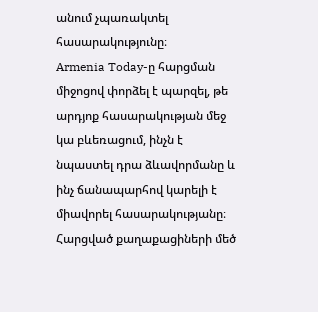անում չպառակտել հասարակությունը։
Armenia Today-ը հարցման միջոցով փորձել է պարզել, թե արդյոք հասարակության մեջ կա բևեռացում, ինչն է նպաստել դրա ձևավորմանը և ինչ ճանապարհով կարելի է միավորել հասարակությանը։
Հարցված քաղաքացիների մեծ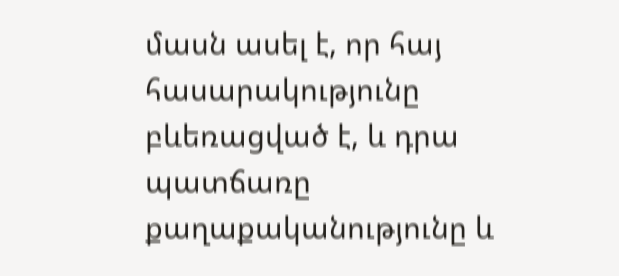մասն ասել է, որ հայ հասարակությունը բևեռացված է, և դրա պատճառը քաղաքականությունը և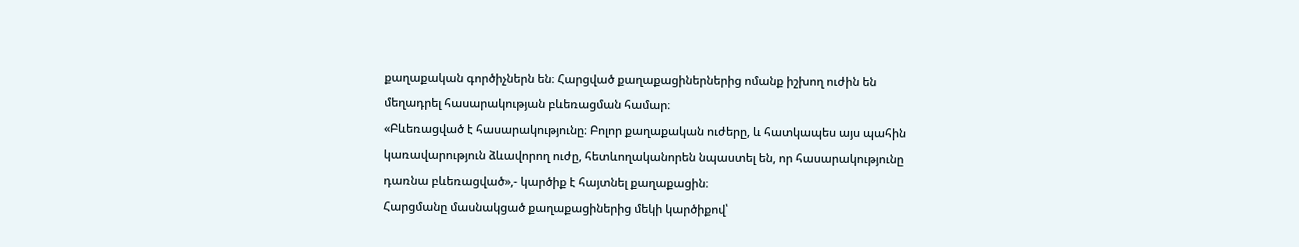քաղաքական գործիչներն են։ Հարցված քաղաքացիներներից ոմանք իշխող ուժին են մեղադրել հասարակության բևեռացման համար։
«Բևեռացված է հասարակությունը։ Բոլոր քաղաքական ուժերը, և հատկապես այս պահին կառավարություն ձևավորող ուժը, հետևողականորեն նպաստել են, որ հասարակությունը դառնա բևեռացված»,- կարծիք է հայտնել քաղաքացին։
Հարցմանը մասնակցած քաղաքացիներից մեկի կարծիքով՝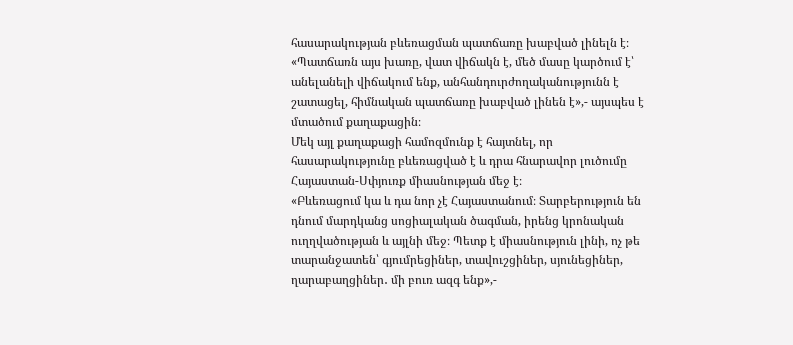հասարակության բևեռացման պատճառը խաբված լինելն է։
«Պատճառն այս խառը, վատ վիճակն է, մեծ մասը կարծում է՝ անելանելի վիճակում ենք, անհանդուրժողականությունն է շատացել, հիմնական պատճառը խաբված լինեն է»,- այսպես է մտածում քաղաքացին։
Մեկ այլ քաղաքացի համոզմունք է հայտնել, որ հասարակությունը բևեռացված է և դրա հնարավոր լուծումը Հայաստան-Սփյուռք միասնության մեջ է։
«Բևեռացում կա և դա նոր չէ Հայաստանում։ Տարբերություն են դնում մարդկանց սոցիալական ծագման, իրենց կրոնական ուղղվածության և այլնի մեջ։ Պետք է միասնություն լինի, ոչ թե տարանջատեն՝ գյումրեցիներ, տավուշցիներ, սյունեցիներ, ղարաբաղցիներ․ մի բուռ ազգ ենք»,-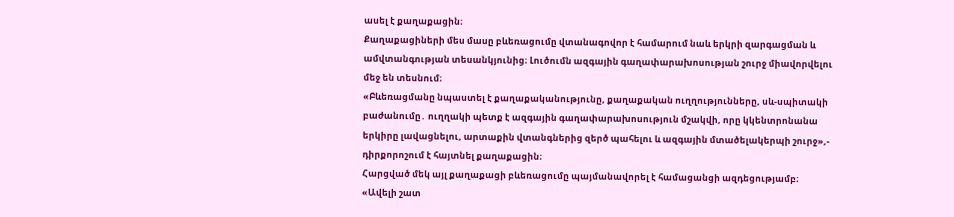ասել է քաղաքացին։
Քաղաքացիների մես մասը բևեռացումը վտանագովոր է համարում նաև երկրի զարգացման և ամվտանգության տեսանկյունից։ Լուծումն ազգային գաղափարախոսության շուրջ միավորվելու մեջ են տեսնում։
«Բևեռացմանը նպաստել է քաղաքականությունը, քաղաքական ուղղությունները, սև-սպիտակի բաժանումը․ ուղղակի պետք է ազգային գաղափարախոսություն մշակվի, որը կկենտրոնանա երկիրը լավացնելու, արտաքին վտանգներից զերծ պահելու և ազգային մտածելակերպի շուրջ»,- դիրքորոշում է հայտնել քաղաքացին։
Հարցված մեկ այլ քաղաքացի բևեռացումը պայմանավորել է համացանցի ազդեցությամբ։
«Ավելի շատ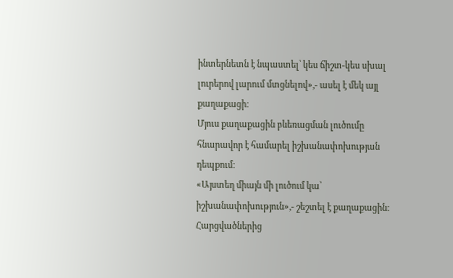ինտերնետն է նպաստել՝ կես ճիշտ-կես սխալ լուրերով լարում մտցնելով»,- ասել է մեկ այլ քաղաքացի։
Մյուս քաղաքացին բևեռացման լուծումը հնարավոր է համարել իշխանափոխության դեպքում։
«Այստեղ միայն մի լուծում կա՝ իշխանափոխություն»,- շեշտել է քաղաքացին։
Հարցվածներից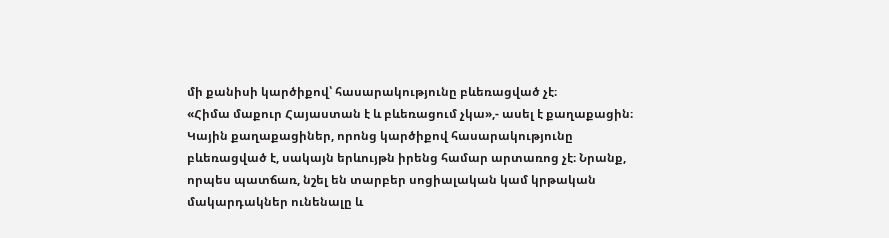մի քանիսի կարծիքով՝ հասարակությունը բևեռացված չէ։
«Հիմա մաքուր Հայաստան է և բևեռացում չկա»,- ասել է քաղաքացին։
Կային քաղաքացիներ, որոնց կարծիքով հասարակությունը բևեռացված է, սակայն երևույթն իրենց համար արտառոց չէ։ Նրանք, որպես պատճառ, նշել են տարբեր սոցիալական կամ կրթական մակարդակներ ունենալը և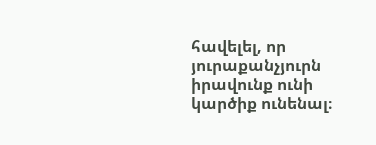հավելել, որ յուրաքանչյուրն իրավունք ունի կարծիք ունենալ։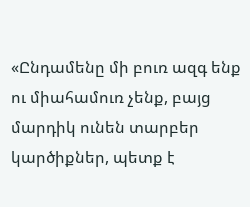«Ընդամենը մի բուռ ազգ ենք ու միահամուռ չենք, բայց մարդիկ ունեն տարբեր կարծիքներ, պետք է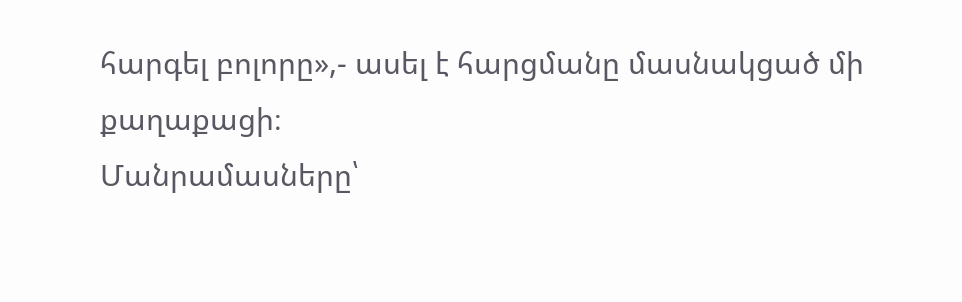հարգել բոլորը»,- ասել է հարցմանը մասնակցած մի քաղաքացի։
Մանրամասները՝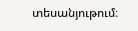տեսանյութում։